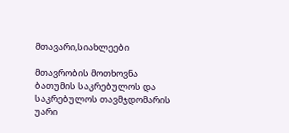მთავარი,სიახლეები

მთავრობის მოთხოვნა ბათუმის საკრებულოს და საკრებულოს თავმჯდომარის უარი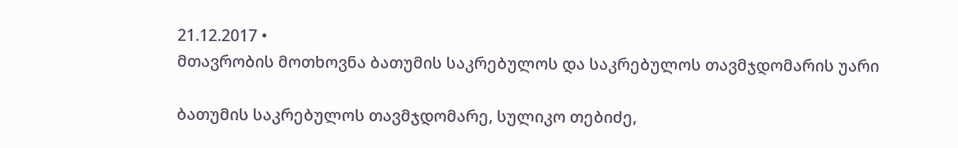21.12.2017 •
მთავრობის მოთხოვნა ბათუმის საკრებულოს და საკრებულოს თავმჯდომარის უარი

ბათუმის საკრებულოს თავმჯდომარე, სულიკო თებიძე,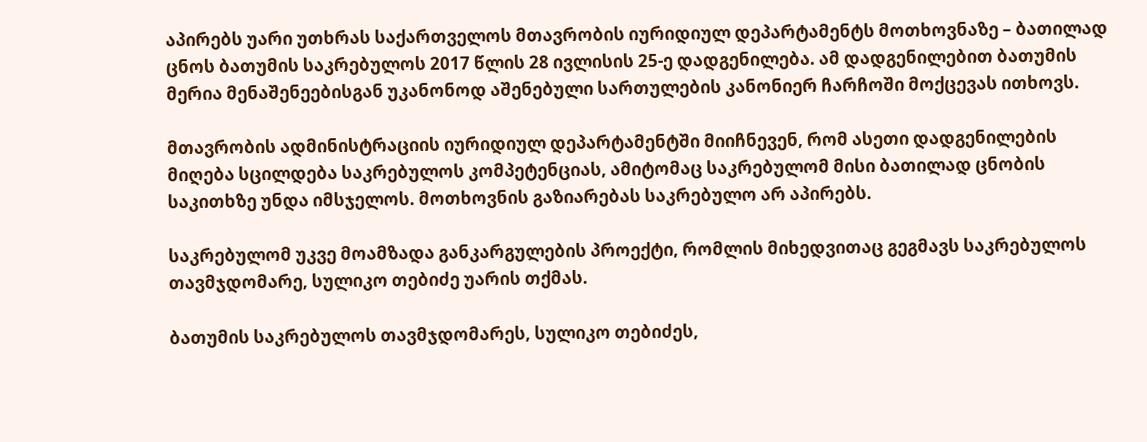აპირებს უარი უთხრას საქართველოს მთავრობის იურიდიულ დეპარტამენტს მოთხოვნაზე – ბათილად ცნოს ბათუმის საკრებულოს 2017 წლის 28 ივლისის 25-ე დადგენილება. ამ დადგენილებით ბათუმის მერია მენაშენეებისგან უკანონოდ აშენებული სართულების კანონიერ ჩარჩოში მოქცევას ითხოვს.

მთავრობის ადმინისტრაციის იურიდიულ დეპარტამენტში მიიჩნევენ, რომ ასეთი დადგენილების მიღება სცილდება საკრებულოს კომპეტენციას, ამიტომაც საკრებულომ მისი ბათილად ცნობის საკითხზე უნდა იმსჯელოს. მოთხოვნის გაზიარებას საკრებულო არ აპირებს.

საკრებულომ უკვე მოამზადა განკარგულების პროექტი, რომლის მიხედვითაც გეგმავს საკრებულოს თავმჯდომარე, სულიკო თებიძე უარის თქმას.

ბათუმის საკრებულოს თავმჯდომარეს, სულიკო თებიძეს,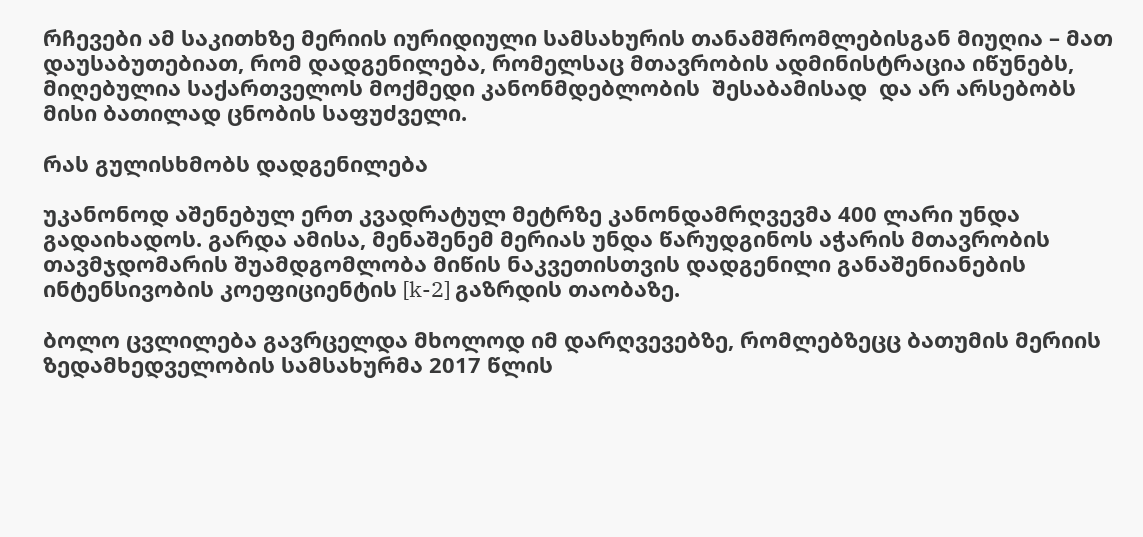რჩევები ამ საკითხზე მერიის იურიდიული სამსახურის თანამშრომლებისგან მიუღია – მათ დაუსაბუთებიათ, რომ დადგენილება, რომელსაც მთავრობის ადმინისტრაცია იწუნებს, მიღებულია საქართველოს მოქმედი კანონმდებლობის  შესაბამისად  და არ არსებობს მისი ბათილად ცნობის საფუძველი.

რას გულისხმობს დადგენილება

უკანონოდ აშენებულ ერთ კვადრატულ მეტრზე კანონდამრღვევმა 400 ლარი უნდა გადაიხადოს. გარდა ამისა, მენაშენემ მერიას უნდა წარუდგინოს აჭარის მთავრობის თავმჯდომარის შუამდგომლობა მიწის ნაკვეთისთვის დადგენილი განაშენიანების ინტენსივობის კოეფიციენტის [k-2] გაზრდის თაობაზე.

ბოლო ცვლილება გავრცელდა მხოლოდ იმ დარღვევებზე, რომლებზეცც ბათუმის მერიის ზედამხედველობის სამსახურმა 2017 წლის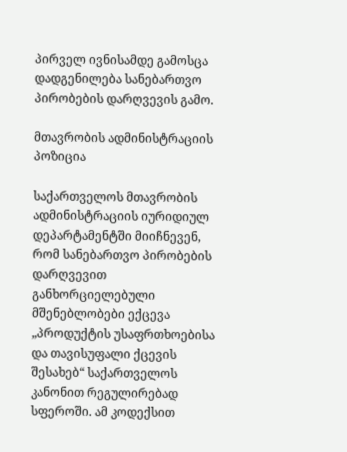პირველ ივნისამდე გამოსცა დადგენილება სანებართვო პირობების დარღვევის გამო.

მთავრობის ადმინისტრაციის პოზიცია

საქართველოს მთავრობის ადმინისტრაციის იურიდიულ დეპარტამენტში მიიჩნევენ, რომ სანებართვო პირობების დარღვევით განხორციელებული მშენებლობები ექცევა „პროდუქტის უსაფრთხოებისა და თავისუფალი ქცევის შესახებ“ საქართველოს კანონით რეგულირებად სფეროში. ამ კოდექსით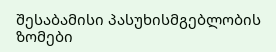შესაბამისი პასუხისმგებლობის ზომები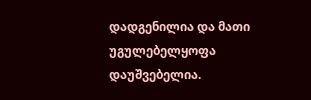დადგენილია და მათი უგულებელყოფა დაუშვებელია.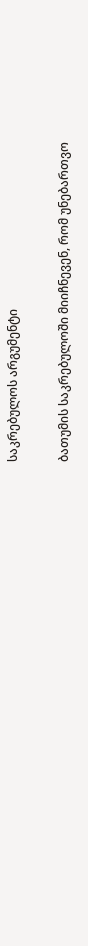საკრებულოს არგუმენტი

ბათუმის საკრებულოში მიიჩნევენ, რომ უნებართვო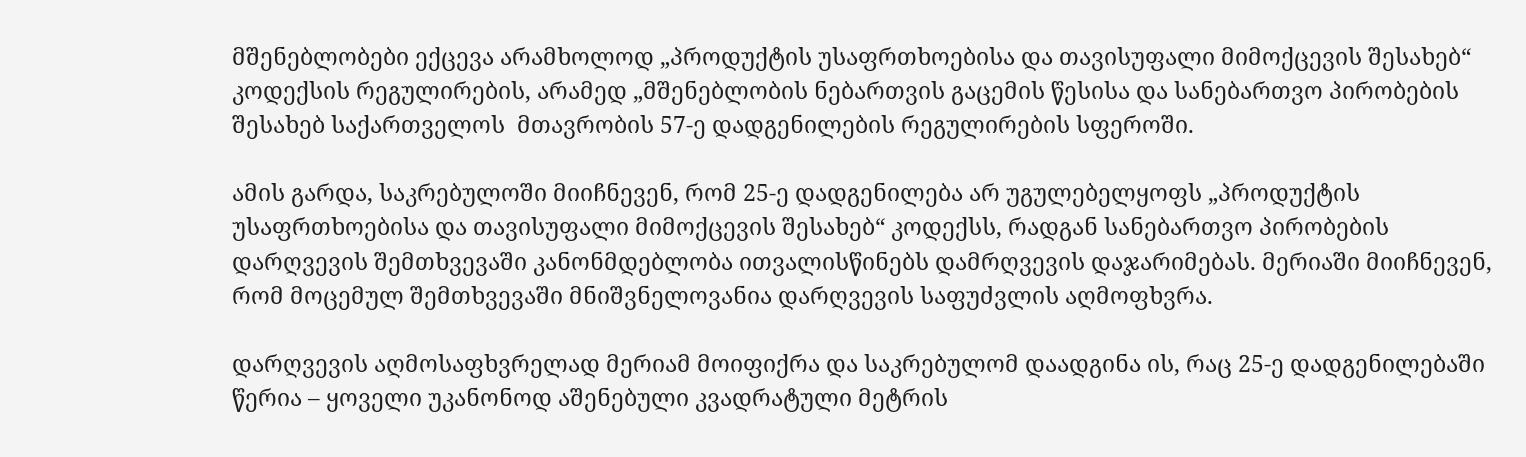მშენებლობები ექცევა არამხოლოდ „პროდუქტის უსაფრთხოებისა და თავისუფალი მიმოქცევის შესახებ“ კოდექსის რეგულირების, არამედ „მშენებლობის ნებართვის გაცემის წესისა და სანებართვო პირობების შესახებ საქართველოს  მთავრობის 57-ე დადგენილების რეგულირების სფეროში.

ამის გარდა, საკრებულოში მიიჩნევენ, რომ 25-ე დადგენილება არ უგულებელყოფს „პროდუქტის უსაფრთხოებისა და თავისუფალი მიმოქცევის შესახებ“ კოდექსს, რადგან სანებართვო პირობების დარღვევის შემთხვევაში კანონმდებლობა ითვალისწინებს დამრღვევის დაჯარიმებას. მერიაში მიიჩნევენ, რომ მოცემულ შემთხვევაში მნიშვნელოვანია დარღვევის საფუძვლის აღმოფხვრა.

დარღვევის აღმოსაფხვრელად მერიამ მოიფიქრა და საკრებულომ დაადგინა ის, რაც 25-ე დადგენილებაში წერია – ყოველი უკანონოდ აშენებული კვადრატული მეტრის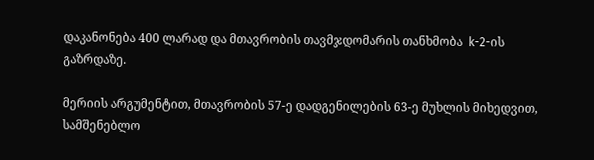დაკანონება 400 ლარად და მთავრობის თავმჯდომარის თანხმობა  k-2-ის გაზრდაზე.

მერიის არგუმენტით, მთავრობის 57-ე დადგენილების 63-ე მუხლის მიხედვით, სამშენებლო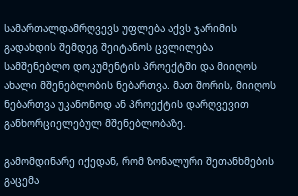სამართალდამრღვევს უფლება აქვს ჯარიმის გადახდის შემდეგ შეიტანოს ცვლილება სამშენებლო დოკუმენტის პროექტში და მიიღოს ახალი მშენებლობის ნებართვა. მათ შორის, მიიღოს ნებართვა უკანონოდ ან პროექტის დარღვევით განხორციელებულ მშენებლობაზე.

გამომდინარე იქედან, რომ ზონალური შეთანხმების გაცემა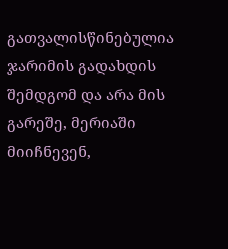გათვალისწინებულია ჯარიმის გადახდის შემდგომ და არა მის გარეშე, მერიაში მიიჩნევენ,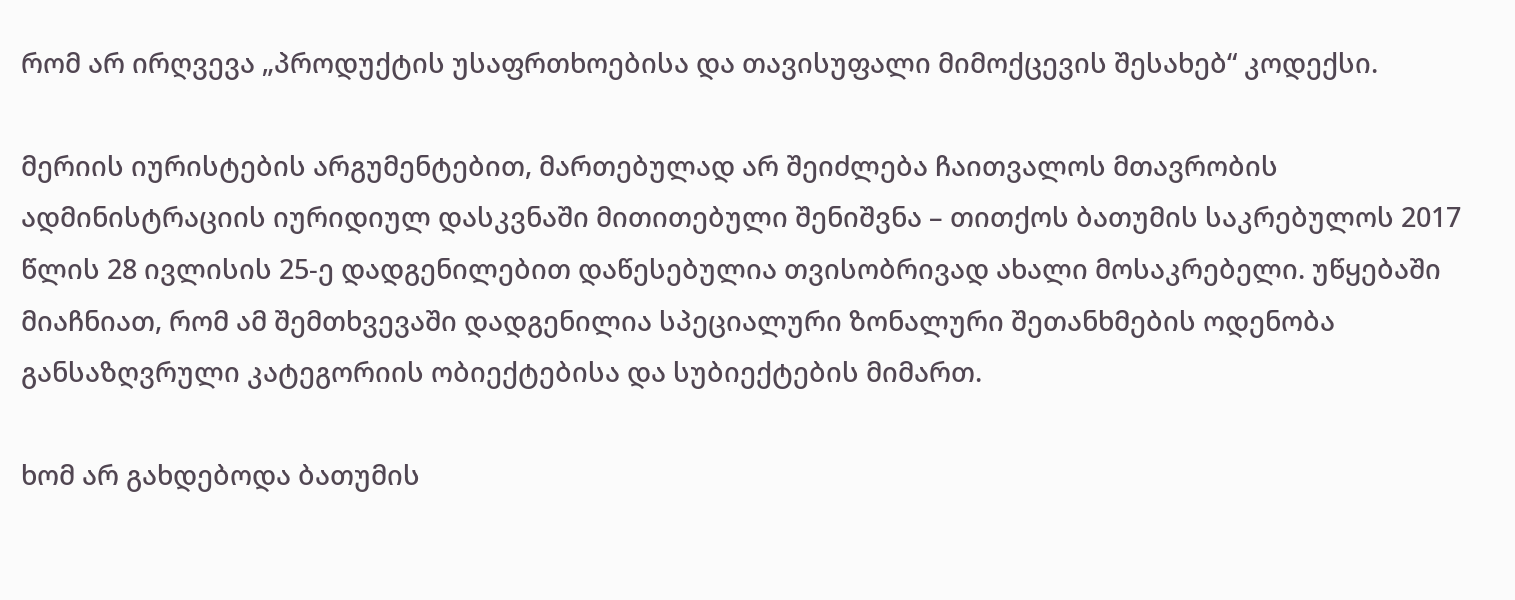რომ არ ირღვევა „პროდუქტის უსაფრთხოებისა და თავისუფალი მიმოქცევის შესახებ“ კოდექსი.

მერიის იურისტების არგუმენტებით, მართებულად არ შეიძლება ჩაითვალოს მთავრობის ადმინისტრაციის იურიდიულ დასკვნაში მითითებული შენიშვნა – თითქოს ბათუმის საკრებულოს 2017 წლის 28 ივლისის 25-ე დადგენილებით დაწესებულია თვისობრივად ახალი მოსაკრებელი. უწყებაში მიაჩნიათ, რომ ამ შემთხვევაში დადგენილია სპეციალური ზონალური შეთანხმების ოდენობა განსაზღვრული კატეგორიის ობიექტებისა და სუბიექტების მიმართ.

ხომ არ გახდებოდა ბათუმის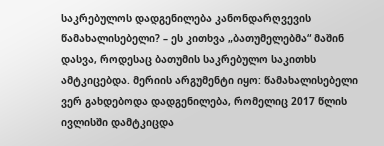საკრებულოს დადგენილება კანონდარღვევის წამახალისებელი? – ეს კითხვა „ბათუმელებმა“ მაშინ დასვა, როდესაც ბათუმის საკრებულო საკითხს ამტკიცებდა. მერიის არგუმენტი იყო: წამახალისებელი ვერ გახდებოდა დადგენილება, რომელიც 2017 წლის ივლისში დამტკიცდა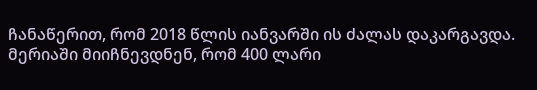ჩანაწერით, რომ 2018 წლის იანვარში ის ძალას დაკარგავდა. მერიაში მიიჩნევდნენ, რომ 400 ლარი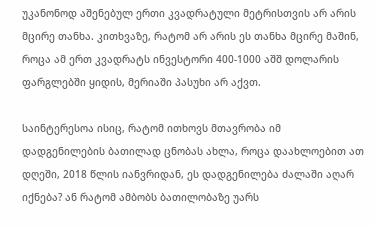უკანონოდ აშენებულ ერთი კვადრატული მეტრისთვის არ არის მცირე თანხა. კითხვაზე, რატომ არ არის ეს თანხა მცირე მაშინ, როცა ამ ერთ კვადრატს ინვესტორი 400-1000 აშშ დოლარის ფარგლებში ყიდის, მერიაში პასუხი არ აქვთ.

საინტერესოა ისიც, რატომ ითხოვს მთავრობა იმ დადგენილების ბათილად ცნობას ახლა, როცა დაახლოებით ათ დღეში, 2018 წლის იანვრიდან, ეს დადგენილება ძალაში აღარ იქნება? ან რატომ ამბობს ბათილობაზე უარს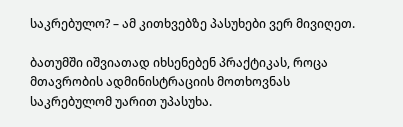საკრებულო? – ამ კითხვებზე პასუხები ვერ მივიღეთ.

ბათუმში იშვიათად იხსენებენ პრაქტიკას, როცა მთავრობის ადმინისტრაციის მოთხოვნას საკრებულომ უარით უპასუხა.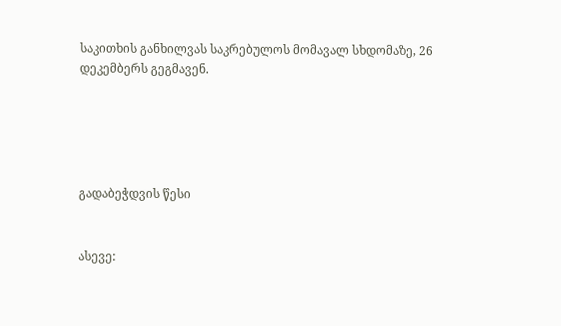საკითხის განხილვას საკრებულოს მომავალ სხდომაზე, 26 დეკემბერს გეგმავენ.





გადაბეჭდვის წესი


ასევე: